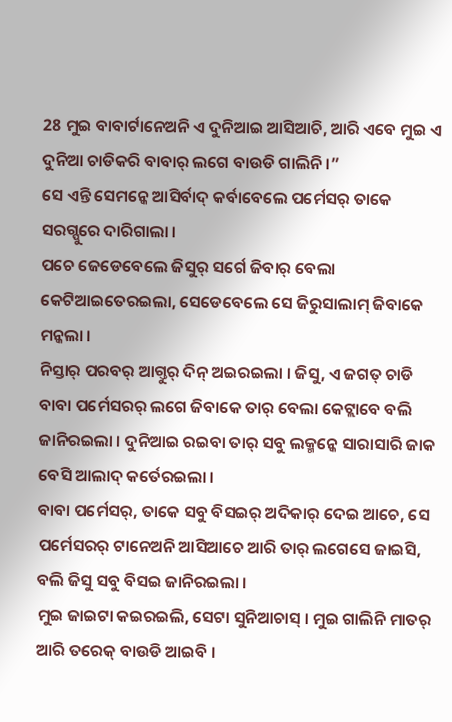28 ମୁଇ ବାବାର୍ଟାନେଅନି ଏ ଦୁନିଆଇ ଆସିଆଚି, ଆରି ଏବେ ମୁଇ ଏ ଦୁନିଆ ଚାଡିକରି ବାବାର୍ ଲଗେ ବାଉଡି ଗାଲିନି ।”
ସେ ଏନ୍ତି ସେମନ୍କେ ଆସିର୍ବାଦ୍ କର୍ବାବେଲେ ପର୍ମେସର୍ ତାକେ ସରଗ୍ପୁରେ ଦାରିଗାଲା ।
ପଚେ ଜେଡେବେଲେ ଜିସୁର୍ ସର୍ଗେ ଜିବାର୍ ବେଲା କେଟିଆଇତେରଇଲା, ସେଡେବେଲେ ସେ ଜିରୁସାଲାମ୍ ଜିବାକେ ମନ୍କଲା ।
ନିସ୍ତାର୍ ପରବର୍ ଆଗ୍ତୁର୍ ଦିନ୍ ଅଇରଇଲା । ଜିସୁ, ଏ ଜଗତ୍ ଚାଡି ବାବା ପର୍ମେସରର୍ ଲଗେ ଜିବାକେ ତାର୍ ବେଲା କେଟ୍ଲାବେ ବଲି ଜାନିରଇଲା । ଦୁନିଆଇ ରଇବା ତାର୍ ସବୁ ଲକ୍ମନ୍କେ ସାରାସାରି ଜାକ ବେସି ଆଲାଦ୍ କର୍ତେରଇଲା ।
ବାବା ପର୍ମେସର୍, ତାକେ ସବୁ ବିସଇର୍ ଅଦିକାର୍ ଦେଇ ଆଚେ, ସେ ପର୍ମେସରର୍ ଟାନେଅନି ଆସିଆଚେ ଆରି ତାର୍ ଲଗେସେ ଜାଇସି, ବଲି ଜିସୁ ସବୁ ବିସଇ ଜାନିରଇଲା ।
ମୁଇ ଜାଇଟା କଇରଇଲି, ସେଟା ସୁନିଆଚାସ୍ । ମୁଇ ଗାଲିନି ମାତର୍ ଆରି ତରେକ୍ ବାଉଡି ଆଇବି ।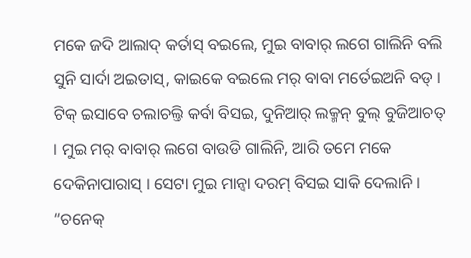ମକେ ଜଦି ଆଲାଦ୍ କର୍ତାସ୍ ବଇଲେ, ମୁଇ ବାବାର୍ ଲଗେ ଗାଲିନି ବଲି ସୁନି ସାର୍ଦା ଅଇତାସ୍, କାଇକେ ବଇଲେ ମର୍ ବାବା ମର୍ତେଇଅନି ବଡ୍ ।
ଟିକ୍ ଇସାବେ ଚଲାଚଲ୍ତି କର୍ବା ବିସଇ, ଦୁନିଆର୍ ଲକ୍ମନ୍ ବୁଲ୍ ବୁଜିଆଚତ୍ । ମୁଇ ମର୍ ବାବାର୍ ଲଗେ ବାଉଡି ଗାଲିନି, ଆରି ତମେ ମକେ ଦେକିନାପାରାସ୍ । ସେଟା ମୁଇ ମାନ୍ବା ଦରମ୍ ବିସଇ ସାକି ଦେଲାନି ।
“ଚନେକ୍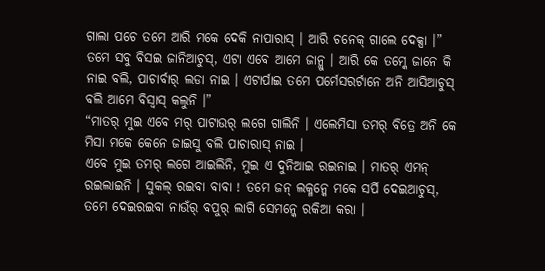ଗାଲା ପଚେ ତମେ ଆରି ମକେ ଦେକି ନାପାରାସ୍ । ଆରି ଚନେକ୍ ଗାଲେ ଦେକ୍ସା ।”
ତମେ ସବୁ ବିସଇ ଜାନିଆଚୁସ୍, ଏଟା ଏବେ ଆମେ ଜାନ୍ଲୁ । ଆରି କେ ତମ୍କେ ଜାନେ କି ନାଇ ବଲି, ପାଚାର୍ବାର୍ ଲଡା ନାଇ । ଏଟାର୍ପାଇ ତମେ ପର୍ମେସରର୍ଟାନେ ଅନି ଆସିଆଚୁସ୍ ବଲି ଆମେ ବିସ୍ବାସ୍ କଲୁନି ।”
“ମାତର୍ ମୁଇ ଏବେ ମର୍ ପାଟାଉର୍ ଲଗେ ଗାଲିନି । ଏଲେମିସା ତମର୍ ବିତ୍ରେ ଅନି କେ ମିସା ମକେ କେନେ ଜାଇସୁ ବଲି ପାଚାରାସ୍ ନାଇ ।
ଏବେ ମୁଇ ତମର୍ ଲଗେ ଆଇଲିନି, ମୁଇ ଏ ଦୁନିଆଇ ରଇନାଇ । ମାତର୍ ଏମନ୍ ରଇଲାଇନି । ସୁକଲ୍ ରଇବା ବାବା ! ତମେ ଜନ୍ ଲକ୍ମନ୍କେ ମକେ ସର୍ପି ଦେଇଆଚୁସ୍, ତମେ ଦେଇରଇବା ନାଉଁର୍ ବପୁର୍ ଲାଗି ସେମନ୍କେ ରକିଆ କରା ।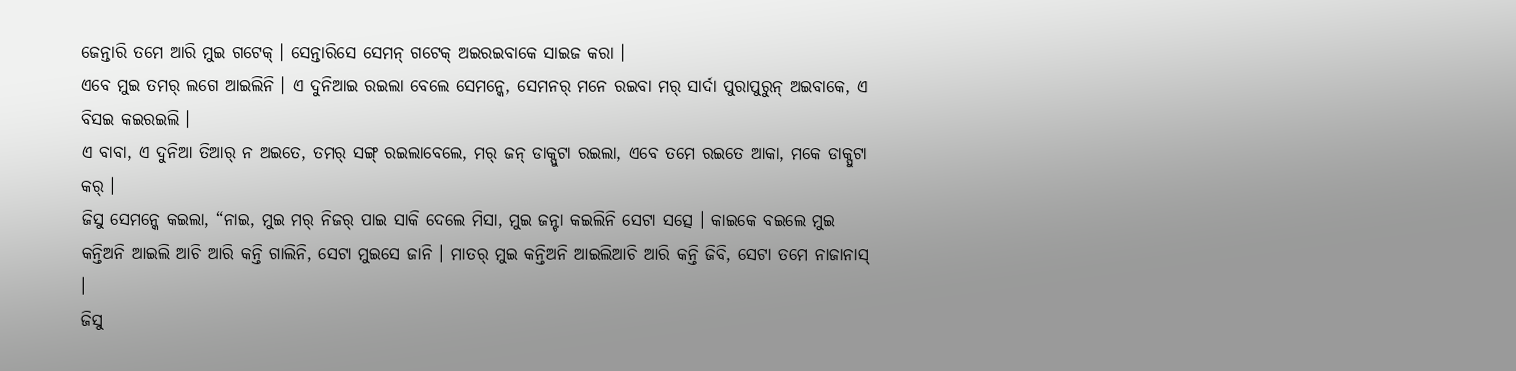ଜେନ୍ତାରି ତମେ ଆରି ମୁଇ ଗଟେକ୍ । ସେନ୍ତାରିସେ ସେମନ୍ ଗଟେକ୍ ଅଇରଇବାକେ ସାଇଜ କରା ।
ଏବେ ମୁଇ ତମର୍ ଲଗେ ଆଇଲିନି । ଏ ଦୁନିଆଇ ରଇଲା ବେଲେ ସେମନ୍କେ, ସେମନର୍ ମନେ ରଇବା ମର୍ ସାର୍ଦା ପୁରାପୁରୁନ୍ ଅଇବାକେ, ଏ ବିସଇ କଇରଇଲି ।
ଏ ବାବା, ଏ ଦୁନିଆ ତିଆର୍ ନ ଅଇତେ, ତମର୍ ସଙ୍ଗ୍ ରଇଲାବେଲେ, ମର୍ ଜନ୍ ଡାକ୍ପୁଟା ରଇଲା, ଏବେ ତମେ ରଇତେ ଆକା, ମକେ ଡାକ୍ପୁଟା କର୍ ।
ଜିସୁ ସେମନ୍କେ କଇଲା, “ନାଇ, ମୁଇ ମର୍ ନିଜର୍ ପାଇ ସାକି ଦେଲେ ମିସା, ମୁଇ ଜନ୍ଟା କଇଲିନି ସେଟା ସତ୍ସେ । କାଇକେ ବଇଲେ ମୁଇ କନ୍ତିଅନି ଆଇଲି ଆଚି ଆରି କନ୍ତି ଗାଲିନି, ସେଟା ମୁଇସେ ଜାନି । ମାତର୍ ମୁଇ କନ୍ତିଅନି ଆଇଲିଆଚି ଆରି କନ୍ତି ଜିବି, ସେଟା ତମେ ନାଜାନାସ୍ ।
ଜିସୁ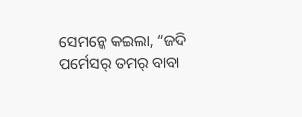ସେମନ୍କେ କଇଲା, “ଜଦି ପର୍ମେସର୍ ତମର୍ ବାବା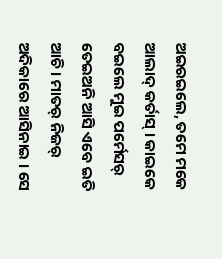ଅଇରଇଲେ, ତମେ ମକେ ଆଲାଦ୍ କର୍ତାସ୍ । କାଇକେ ବଇଲେ ମୁଇ ପର୍ମେସର୍ ତେଇଅନି ଆସି ଏବେ ଇତି ଆଚି । ମାତର୍ ନିଜର୍ ଅଦିକାରେ ଆସିନାଇ । ସେ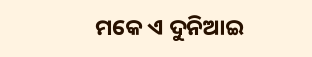ମକେ ଏ ଦୁନିଆଇ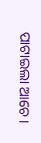ପାଟାଇଲା ଆଚେ ।